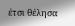έτσι θέλησα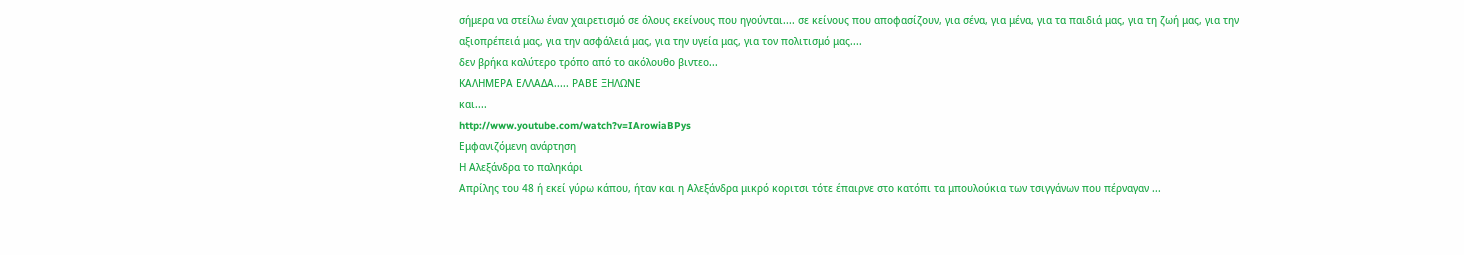σήμερα να στείλω έναν χαιρετισμό σε όλους εκείνους που ηγούνται.... σε κείνους που αποφασίζουν, για σένα, για μένα, για τα παιδιά μας, για τη ζωή μας, για την αξιοπρέπειά μας, για την ασφάλειά μας, για την υγεία μας, για τον πολιτισμό μας....
δεν βρήκα καλύτερο τρόπο από το ακόλουθο βιντεο...
ΚΑΛΗΜΕΡΑ ΕΛΛΑΔΑ..... ΡΑΒΕ ΞΗΛΩΝΕ
και....
http://www.youtube.com/watch?v=IArowiaBPys
Εμφανιζόμενη ανάρτηση
Η Αλεξάνδρα το παληκάρι
Απρίλης του 48 ή εκεί γύρω κάπου, ήταν και η Αλεξάνδρα μικρό κοριτσι τότε έπαιρνε στο κατόπι τα μπουλούκια των τσιγγάνων που πέρναγαν ...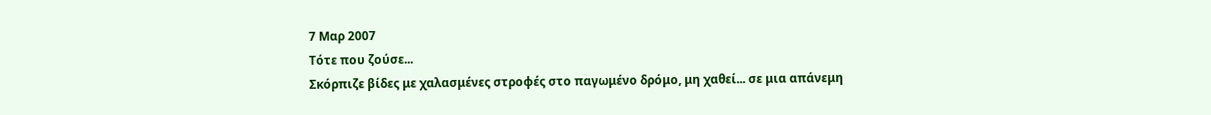7 Μαρ 2007
Τότε που ζούσε...
Σκόρπιζε βίδες με χαλασμένες στροφές στο παγωμένο δρόμο, μη χαθεί... σε μια απάνεμη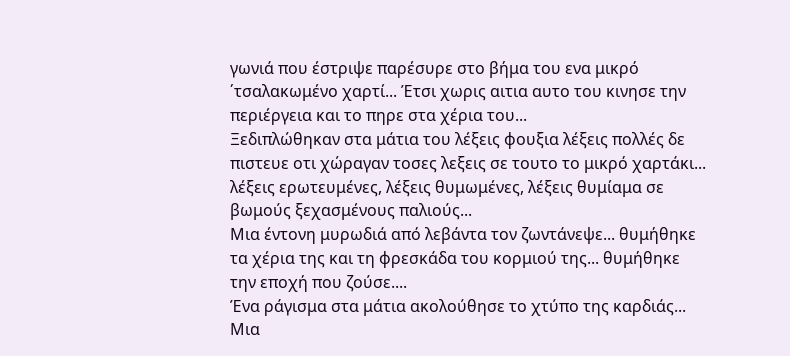γωνιά που έστριψε παρέσυρε στο βήμα του ενα μικρό ΄τσαλακωμένο χαρτί... Έτσι χωρις αιτια αυτο του κινησε την περιέργεια και το πηρε στα χέρια του...
Ξεδιπλώθηκαν στα μάτια του λέξεις φουξια λέξεις πολλές δε πιστευε οτι χώραγαν τοσες λεξεις σε τουτο το μικρό χαρτάκι...
λέξεις ερωτευμένες, λέξεις θυμωμένες, λέξεις θυμίαμα σε βωμούς ξεχασμένους παλιούς...
Μια έντονη μυρωδιά από λεβάντα τον ζωντάνεψε... θυμήθηκε τα χέρια της και τη φρεσκάδα του κορμιού της... θυμήθηκε την εποχή που ζούσε....
Ένα ράγισμα στα μάτια ακολούθησε το χτύπο της καρδιάς...
Μια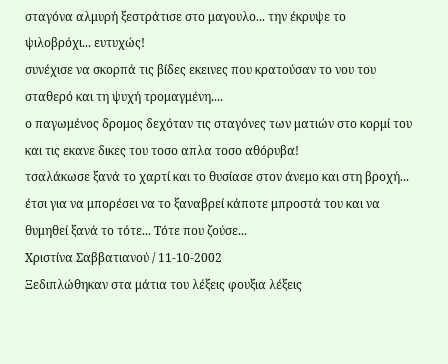σταγόνα αλμυρή ξεστράτισε στο μαγουλο... την έκρυψε το ψιλοβρόχι... ευτυχώς!
συνέχισε να σκορπά τις βίδες εκεινες που κρατούσαν το νου του σταθερό και τη ψυχή τρομαγμένη....
ο παγωμένος δρομος δεχόταν τις σταγόνες των ματιών στο κορμί του και τις εκανε δικες του τοσο απλα τοσο αθόρυβα!
τσαλάκωσε ξανά το χαρτί και το θυσίασε στον άνεμο και στη βροχή...
έτσι για να μπορέσει να το ξαναβρεί κάποτε μπροστά του και να θυμηθεί ξανά το τότε... Τότε που ζούσε...
Χριστίνα Σαββατιανού / 11-10-2002
Ξεδιπλώθηκαν στα μάτια του λέξεις φουξια λέξεις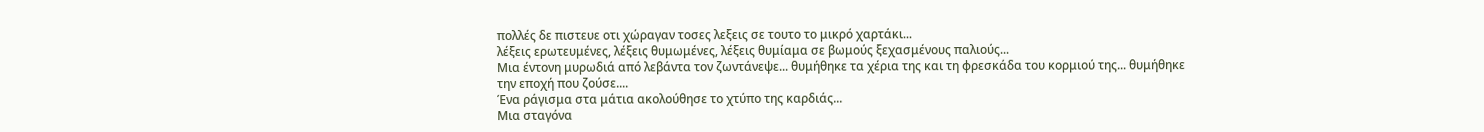πολλές δε πιστευε οτι χώραγαν τοσες λεξεις σε τουτο το μικρό χαρτάκι...
λέξεις ερωτευμένες, λέξεις θυμωμένες, λέξεις θυμίαμα σε βωμούς ξεχασμένους παλιούς...
Μια έντονη μυρωδιά από λεβάντα τον ζωντάνεψε... θυμήθηκε τα χέρια της και τη φρεσκάδα του κορμιού της... θυμήθηκε την εποχή που ζούσε....
Ένα ράγισμα στα μάτια ακολούθησε το χτύπο της καρδιάς...
Μια σταγόνα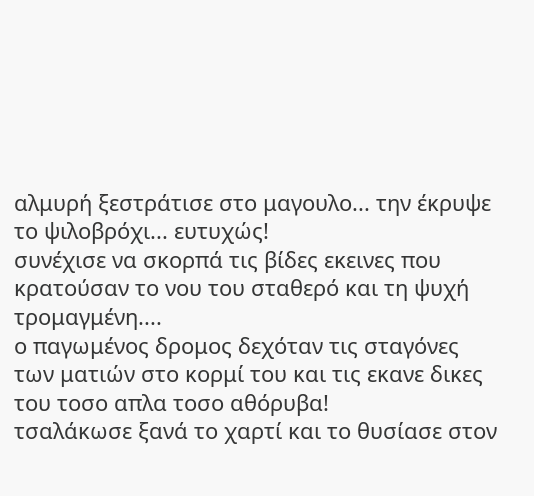αλμυρή ξεστράτισε στο μαγουλο... την έκρυψε το ψιλοβρόχι... ευτυχώς!
συνέχισε να σκορπά τις βίδες εκεινες που κρατούσαν το νου του σταθερό και τη ψυχή τρομαγμένη....
ο παγωμένος δρομος δεχόταν τις σταγόνες των ματιών στο κορμί του και τις εκανε δικες του τοσο απλα τοσο αθόρυβα!
τσαλάκωσε ξανά το χαρτί και το θυσίασε στον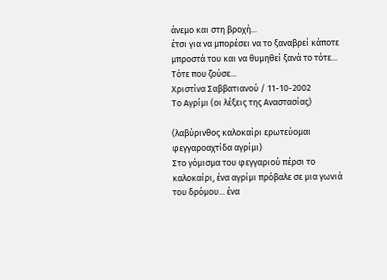άνεμο και στη βροχή...
έτσι για να μπορέσει να το ξαναβρεί κάποτε μπροστά του και να θυμηθεί ξανά το τότε... Τότε που ζούσε...
Χριστίνα Σαββατιανού / 11-10-2002
Το Αγρίμι (οι λέξεις της Αναστασίας)

(λαβύρινθος καλοκαίρι ερωτεύομαι φεγγαροαχτίδα αγρίμι)
Στο γόμισμα του φεγγαριού πέρσι το καλοκαίρι, ένα αγρίμι πρόβαλε σε μια γωνιά του δρόμου... ένα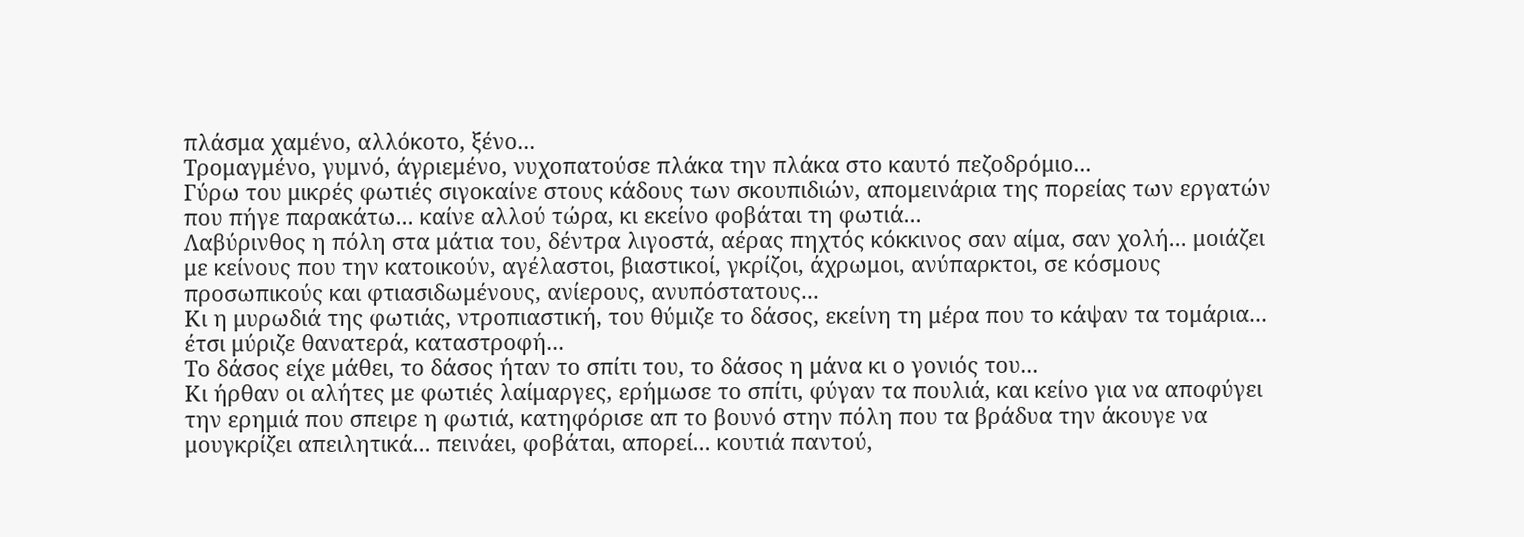πλάσμα χαμένο, αλλόκοτο, ξένο...
Τρομαγμένο, γυμνό, άγριεμένο, νυχοπατούσε πλάκα την πλάκα στο καυτό πεζοδρόμιο...
Γύρω του μικρές φωτιές σιγοκαίνε στους κάδους των σκουπιδιών, απομεινάρια της πορείας των εργατών που πήγε παρακάτω... καίνε αλλού τώρα, κι εκείνο φοβάται τη φωτιά...
Λαβύρινθος η πόλη στα μάτια του, δέντρα λιγοστά, αέρας πηχτός κόκκινος σαν αίμα, σαν χολή... μοιάζει με κείνους που την κατοικούν, αγέλαστοι, βιαστικοί, γκρίζοι, άχρωμοι, ανύπαρκτοι, σε κόσμους προσωπικούς και φτιασιδωμένους, ανίερους, ανυπόστατους...
Κι η μυρωδιά της φωτιάς, ντροπιαστική, του θύμιζε το δάσος, εκείνη τη μέρα που το κάψαν τα τομάρια... έτσι μύριζε θανατερά, καταστροφή...
Το δάσος είχε μάθει, το δάσος ήταν το σπίτι του, το δάσος η μάνα κι ο γονιός του...
Κι ήρθαν οι αλήτες με φωτιές λαίμαργες, ερήμωσε το σπίτι, φύγαν τα πουλιά, και κείνο για να αποφύγει την ερημιά που σπειρε η φωτιά, κατηφόρισε απ το βουνό στην πόλη που τα βράδυα την άκουγε να μουγκρίζει απειλητικά... πεινάει, φοβάται, απορεί... κουτιά παντού,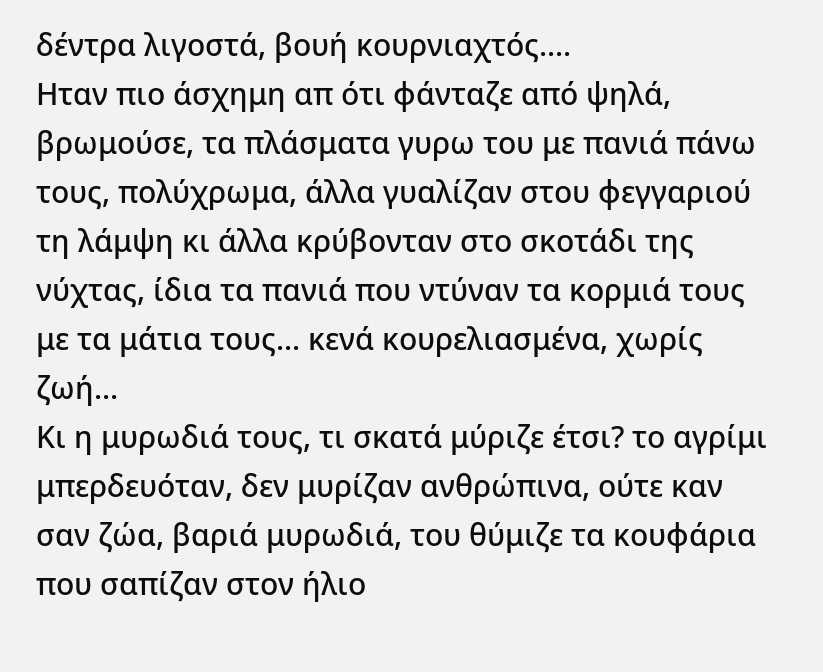δέντρα λιγοστά, βουή κουρνιαχτός....
Ηταν πιο άσχημη απ ότι φάνταζε από ψηλά, βρωμούσε, τα πλάσματα γυρω του με πανιά πάνω τους, πολύχρωμα, άλλα γυαλίζαν στου φεγγαριού τη λάμψη κι άλλα κρύβονταν στο σκοτάδι της νύχτας, ίδια τα πανιά που ντύναν τα κορμιά τους με τα μάτια τους... κενά κουρελιασμένα, χωρίς ζωή...
Κι η μυρωδιά τους, τι σκατά μύριζε έτσι? το αγρίμι μπερδευόταν, δεν μυρίζαν ανθρώπινα, ούτε καν σαν ζώα, βαριά μυρωδιά, του θύμιζε τα κουφάρια που σαπίζαν στον ήλιο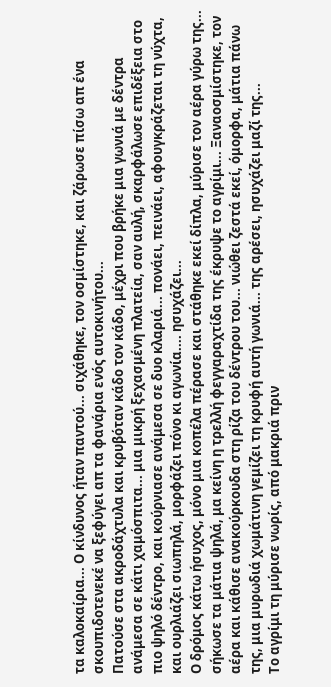τα καλοκαίρια... Ο κίνδυνος ήταν παντού... σιχάθηκε, τον οσμίστηκε, και ζάρωσε πίσω απ ένα σκουπιδοτενεκέ να ξεφύγει απ τα φανάρια ενός αυτοκινήτου...
Πατούσε στα ακροδάχτυλα και κρυβόταν κάδο τον κάδο, μέχρι που βρήκε μια γωνιά με δέντρα ανάμεσα σε κάτι χαμόσπιτα... μια μικρή ξεχασμένη πλατεία, σαν αυλή, σκαρφάλωσε επιδέξεια στο πιο ψηλό δέντρο, και κούρνιασε ανάμεσα σε δυο κλαριά... πονάει, πεινάει, αφουγκράζεται τη νύχτα, και ουρλιάζει σιωπηλά, μορφάζει πόνο κι αγωνία.... ησυχάζει...
Ο δρόμος κάτω ήσυχος, μόνο μια κοπέλα πέρασε και στάθηκε εκεί δίπλα, μύρισε τον αέρα γύρω της... σήκωσε τα μάτια ψηλά, μα κείνη η τρελλή φεγγαραχτίδα της έκρυψε το αγρίμι... Ξαναοσμίστηκε, τον αέρα και κάθισε ανακούρκουδα στη ρίζα του δέντρου του... νιώθει ζεστά εκεί, όμορφα, μάτια πάνω της, μια μυρωδιά χωμάτινη γεμίζει τη κρυφή αυτή γωνιά... της αρέσει, ησυχάζει μαζί της...
Το αγρίμι τη μύρισε νωρίς, από μακριά πριν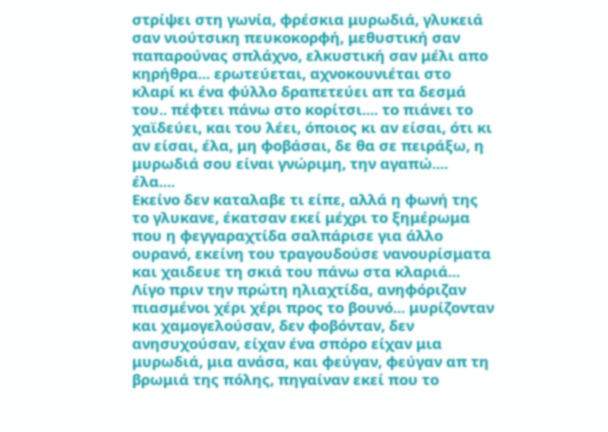στρίψει στη γωνία, φρέσκια μυρωδιά, γλυκειά σαν νιούτσικη πευκοκορφή, μεθυστική σαν παπαρούνας σπλάχνο, ελκυστική σαν μέλι απο κηρήθρα... ερωτεύεται, αχνοκουνιέται στο κλαρί κι ένα φύλλο δραπετεύει απ τα δεσμά του.. πέφτει πάνω στο κορίτσι.... το πιάνει το χαϊδεύει, και του λέει, όποιος κι αν είσαι, ότι κι αν είσαι, έλα, μη φοβάσαι, δε θα σε πειράξω, η μυρωδιά σου είναι γνώριμη, την αγαπώ.... έλα....
Εκείνο δεν καταλαβε τι είπε, αλλά η φωνή της το γλυκανε, έκατσαν εκεί μέχρι το ξημέρωμα που η φεγγαραχτίδα σαλπάρισε για άλλο ουρανό, εκείνη του τραγουδούσε νανουρίσματα και χαιδευε τη σκιά του πάνω στα κλαριά...
Λίγο πριν την πρώτη ηλιαχτίδα, ανηφόριζαν πιασμένοι χέρι χέρι προς το βουνό... μυρίζονταν και χαμογελούσαν, δεν φοβόνταν, δεν ανησυχούσαν, είχαν ένα σπόρο είχαν μια μυρωδιά, μια ανάσα, και φεύγαν, φεύγαν απ τη βρωμιά της πόλης, πηγαίναν εκεί που το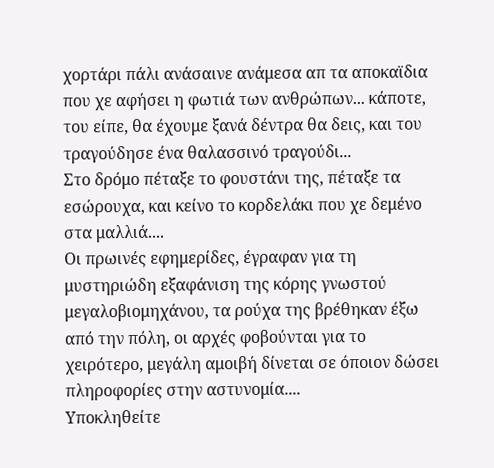χορτάρι πάλι ανάσαινε ανάμεσα απ τα αποκαϊδια που χε αφήσει η φωτιά των ανθρώπων... κάποτε, του είπε, θα έχουμε ξανά δέντρα θα δεις, και του τραγούδησε ένα θαλασσινό τραγούδι...
Στο δρόμο πέταξε το φουστάνι της, πέταξε τα εσώρουχα, και κείνο το κορδελάκι που χε δεμένο στα μαλλιά....
Οι πρωινές εφημερίδες, έγραφαν για τη μυστηριώδη εξαφάνιση της κόρης γνωστού μεγαλοβιομηχάνου, τα ρούχα της βρέθηκαν έξω από την πόλη, οι αρχές φοβούνται για το χειρότερο, μεγάλη αμοιβή δίνεται σε όποιον δώσει πληροφορίες στην αστυνομία....
Υποκληθείτε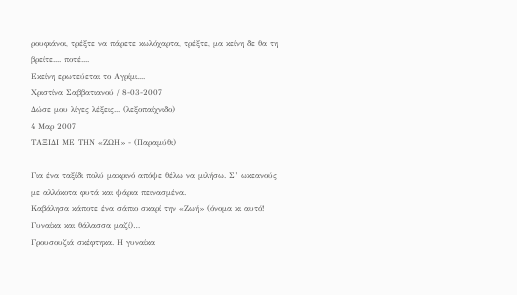ρουφιάνοι, τρέξτε να πάρετε κωλόχαρτα, τρέξτε, μα κείνη δε θα τη βρείτε.... ποτέ....
Εκείνη ερωτεύεται το Αγρίμι....
Χριστίνα Σαββατιανού / 8-03-2007
Δώσε μου λίγες λέξεις... (λεξοπαίχνιδο)
4 Μαρ 2007
ΤΑΞΙΔΙ ΜΕ ΤΗΝ «ΖΩΗ» - (Παραμύθι)

Για ένα ταξίδι πολύ μακρινό απόψε θέλω να μιλήσω. Σ’ ωκεανούς με αλλόκοτα φυτά και ψάρια πεινασμένα.
Καβάλησα κάποτε ένα σάπιο σκαρί την «Ζωή» (όνομα κι αυτό! Γυναίκα και θάλασσα μαζί)…
Γρουσουζιά σκέφτηκα. Η γυναίκα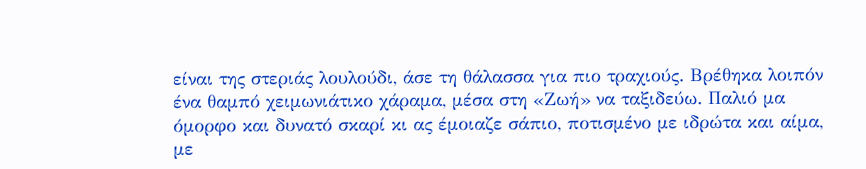είναι της στεριάς λουλούδι, άσε τη θάλασσα για πιο τραχιούς. Βρέθηκα λοιπόν ένα θαμπό χειμωνιάτικο χάραμα, μέσα στη «Ζωή» να ταξιδεύω. Παλιό μα όμορφο και δυνατό σκαρί κι ας έμοιαζε σάπιο, ποτισμένο με ιδρώτα και αίμα, με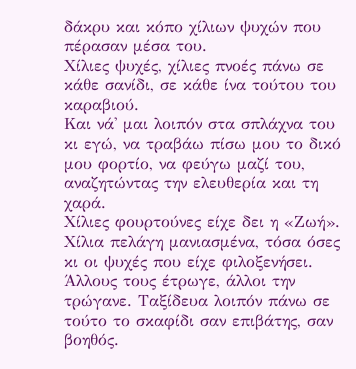δάκρυ και κόπο χίλιων ψυχών που πέρασαν μέσα του.
Χίλιες ψυχές, χίλιες πνοές πάνω σε κάθε σανίδι, σε κάθε ίνα τούτου του καραβιού.
Και νά' μαι λοιπόν στα σπλάχνα του κι εγώ, να τραβάω πίσω μου το δικό μου φορτίο, να φεύγω μαζί του, αναζητώντας την ελευθερία και τη χαρά.
Χίλιες φουρτούνες είχε δει η «Ζωή». Χίλια πελάγη μανιασμένα, τόσα όσες κι οι ψυχές που είχε φιλοξενήσει.
Άλλους τους έτρωγε, άλλοι την τρώγανε. Ταξίδευα λοιπόν πάνω σε τούτο το σκαφίδι σαν επιβάτης, σαν βοηθός.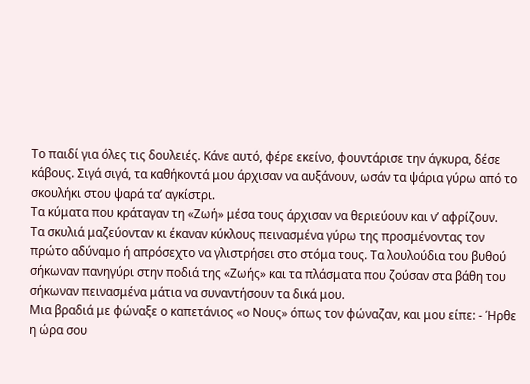Το παιδί για όλες τις δουλειές. Κάνε αυτό, φέρε εκείνο, φουντάρισε την άγκυρα, δέσε κάβους. Σιγά σιγά, τα καθήκοντά μου άρχισαν να αυξάνουν, ωσάν τα ψάρια γύρω από το σκουλήκι στου ψαρά τα’ αγκίστρι.
Τα κύματα που κράταγαν τη «Ζωή» μέσα τους άρχισαν να θεριεύουν και ν’ αφρίζουν.
Τα σκυλιά μαζεύονταν κι έκαναν κύκλους πεινασμένα γύρω της προσμένοντας τον πρώτο αδύναμο ή απρόσεχτο να γλιστρήσει στο στόμα τους. Τα λουλούδια του βυθού σήκωναν πανηγύρι στην ποδιά της «Ζωής» και τα πλάσματα που ζούσαν στα βάθη του σήκωναν πεινασμένα μάτια να συναντήσουν τα δικά μου.
Μια βραδιά με φώναξε ο καπετάνιος «ο Νους» όπως τον φώναζαν, και μου είπε: - Ήρθε η ώρα σου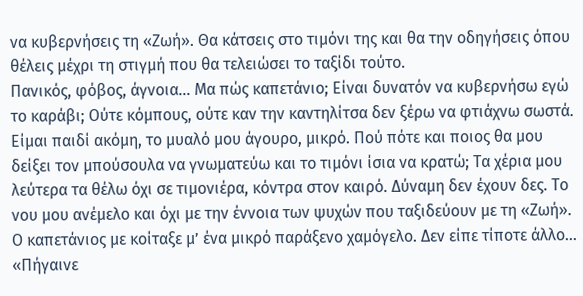να κυβερνήσεις τη «Ζωή». Θα κάτσεις στο τιμόνι της και θα την οδηγήσεις όπου θέλεις μέχρι τη στιγμή που θα τελειώσει το ταξίδι τούτο.
Πανικός, φόβος, άγνοια… Μα πώς καπετάνιο; Είναι δυνατόν να κυβερνήσω εγώ το καράβι; Ούτε κόμπους, ούτε καν την καντηλίτσα δεν ξέρω να φτιάχνω σωστά. Είμαι παιδί ακόμη, το μυαλό μου άγουρο, μικρό. Πού πότε και ποιος θα μου δείξει τον μπούσουλα να γνωματεύω και το τιμόνι ίσια να κρατώ; Τα χέρια μου λεύτερα τα θέλω όχι σε τιμονιέρα, κόντρα στον καιρό. Δύναμη δεν έχουν δες. Το νου μου ανέμελο και όχι με την έννοια των ψυχών που ταξιδεύουν με τη «Ζωή».
Ο καπετάνιος με κοίταξε μ’ ένα μικρό παράξενο χαμόγελο. Δεν είπε τίποτε άλλο… «Πήγαινε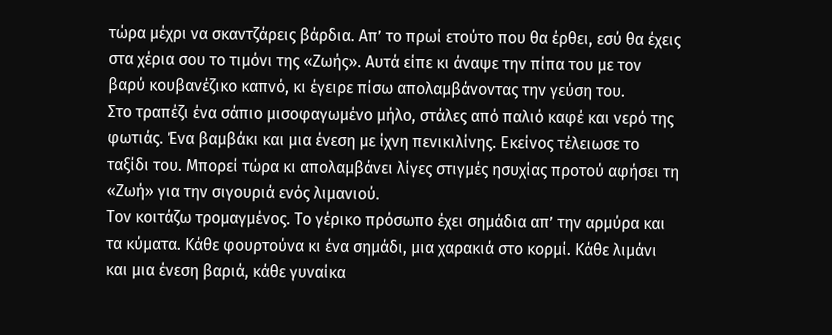τώρα μέχρι να σκαντζάρεις βάρδια. Απ’ το πρωί ετούτο που θα έρθει, εσύ θα έχεις στα χέρια σου το τιμόνι της «Ζωής». Αυτά είπε κι άναψε την πίπα του με τον βαρύ κουβανέζικο καπνό, κι έγειρε πίσω απολαμβάνοντας την γεύση του.
Στο τραπέζι ένα σάπιο μισοφαγωμένο μήλο, στάλες από παλιό καφέ και νερό της φωτιάς. Ένα βαμβάκι και μια ένεση με ίχνη πενικιλίνης. Εκείνος τέλειωσε το ταξίδι του. Μπορεί τώρα κι απολαμβάνει λίγες στιγμές ησυχίας προτού αφήσει τη «Ζωή» για την σιγουριά ενός λιμανιού.
Τον κοιτάζω τρομαγμένος. Το γέρικο πρόσωπο έχει σημάδια απ’ την αρμύρα και τα κύματα. Κάθε φουρτούνα κι ένα σημάδι, μια χαρακιά στο κορμί. Κάθε λιμάνι και μια ένεση βαριά, κάθε γυναίκα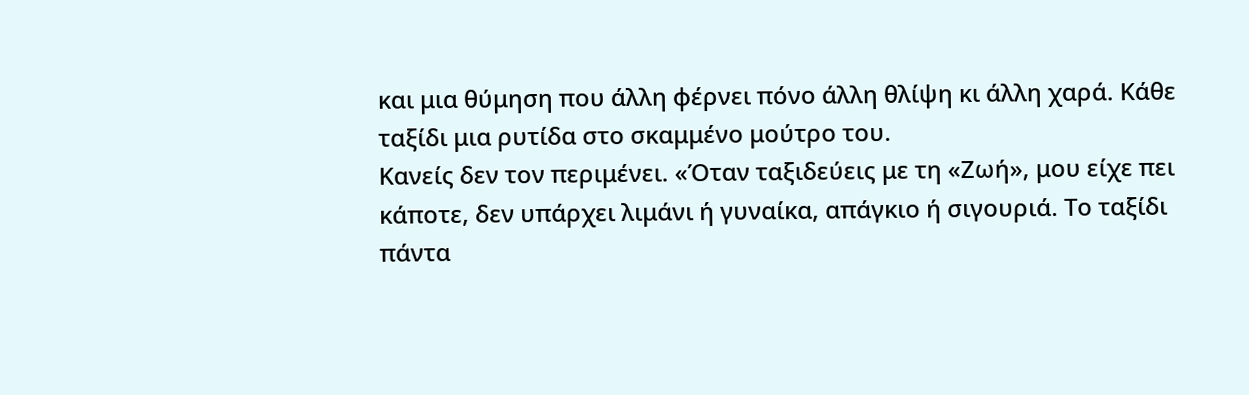και μια θύμηση που άλλη φέρνει πόνο άλλη θλίψη κι άλλη χαρά. Κάθε ταξίδι μια ρυτίδα στο σκαμμένο μούτρο του.
Κανείς δεν τον περιμένει. «Όταν ταξιδεύεις με τη «Ζωή», μου είχε πει κάποτε, δεν υπάρχει λιμάνι ή γυναίκα, απάγκιο ή σιγουριά. Το ταξίδι πάντα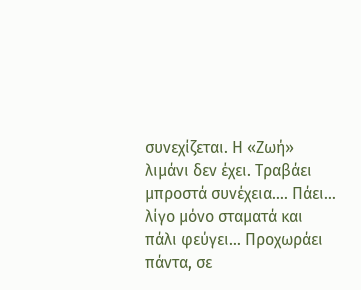συνεχίζεται. Η «Ζωή» λιμάνι δεν έχει. Τραβάει μπροστά συνέχεια…. Πάει… λίγο μόνο σταματά και πάλι φεύγει… Προχωράει πάντα, σε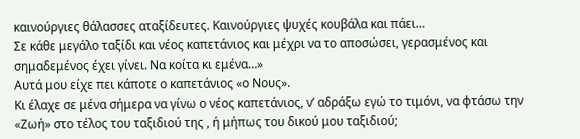καινούργιες θάλασσες αταξίδευτες. Καινούργιες ψυχές κουβάλα και πάει…
Σε κάθε μεγάλο ταξίδι και νέος καπετάνιος και μέχρι να το αποσώσει, γερασμένος και σημαδεμένος έχει γίνει. Να κοίτα κι εμένα…»
Αυτά μου είχε πει κάποτε ο καπετάνιος «ο Νους».
Κι έλαχε σε μένα σήμερα να γίνω ο νέος καπετάνιος, ν’ αδράξω εγώ το τιμόνι, να φτάσω την «Ζωή» στο τέλος του ταξιδιού της , ή μήπως του δικού μου ταξιδιού;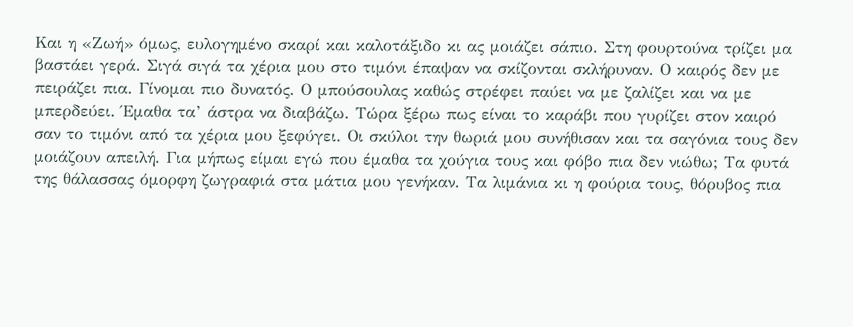Και η «Ζωή» όμως, ευλογημένο σκαρί και καλοτάξιδο κι ας μοιάζει σάπιο. Στη φουρτούνα τρίζει μα βαστάει γερά. Σιγά σιγά τα χέρια μου στο τιμόνι έπαψαν να σκίζονται σκλήρυναν. Ο καιρός δεν με πειράζει πια. Γίνομαι πιο δυνατός. Ο μπούσουλας καθώς στρέφει παύει να με ζαλίζει και να με μπερδεύει. Έμαθα τα’ άστρα να διαβάζω. Τώρα ξέρω πως είναι το καράβι που γυρίζει στον καιρό σαν το τιμόνι από τα χέρια μου ξεφύγει. Οι σκύλοι την θωριά μου συνήθισαν και τα σαγόνια τους δεν μοιάζουν απειλή. Για μήπως είμαι εγώ που έμαθα τα χούγια τους και φόβο πια δεν νιώθω; Τα φυτά της θάλασσας όμορφη ζωγραφιά στα μάτια μου γενήκαν. Τα λιμάνια κι η φούρια τους, θόρυβος πια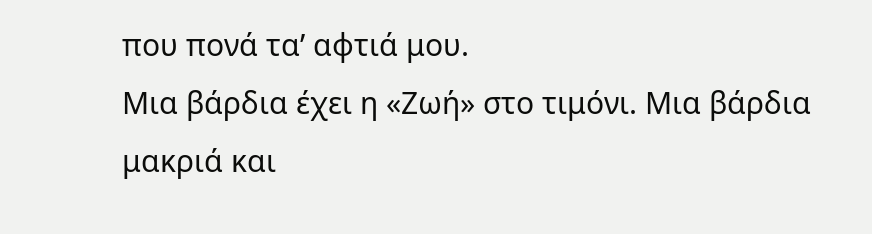που πονά τα’ αφτιά μου.
Μια βάρδια έχει η «Ζωή» στο τιμόνι. Μια βάρδια μακριά και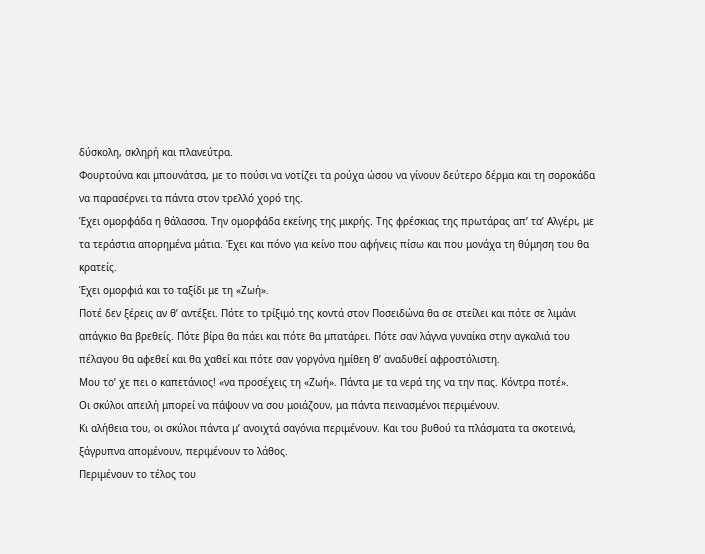δύσκολη, σκληρή και πλανεύτρα.
Φουρτούνα και μπουνάτσα, με το πούσι να νοτίζει τα ρούχα ώσου να γίνουν δεύτερο δέρμα και τη σοροκάδα να παρασέρνει τα πάντα στον τρελλό χορό της.
Έχει ομορφάδα η θάλασσα. Την ομορφάδα εκείνης της μικρής. Της φρέσκιας της πρωτάρας απ’ τα’ Αλγέρι, με τα τεράστια απορημένα μάτια. Έχει και πόνο για κείνο που αφήνεις πίσω και που μονάχα τη θύμηση του θα κρατείς.
Έχει ομορφιά και το ταξίδι με τη «Ζωή».
Ποτέ δεν ξέρεις αν θ’ αντέξει. Πότε το τρίξιμό της κοντά στον Ποσειδώνα θα σε στείλει και πότε σε λιμάνι απάγκιο θα βρεθείς. Πότε βίρα θα πάει και πότε θα μπατάρει. Πότε σαν λάγνα γυναίκα στην αγκαλιά του πέλαγου θα αφεθεί και θα χαθεί και πότε σαν γοργόνα ημίθεη θ’ αναδυθεί αφροστόλιστη.
Μου το’ χε πει ο καπετάνιος! «να προσέχεις τη «Ζωή». Πάντα με τα νερά της να την πας. Κόντρα ποτέ».
Οι σκύλοι απειλή μπορεί να πάψουν να σου μοιάζουν, μα πάντα πεινασμένοι περιμένουν.
Κι αλήθεια του, οι σκύλοι πάντα μ’ ανοιχτά σαγόνια περιμένουν. Και του βυθού τα πλάσματα τα σκοτεινά, ξάγρυπνα απομένουν, περιμένουν το λάθος.
Περιμένουν το τέλος του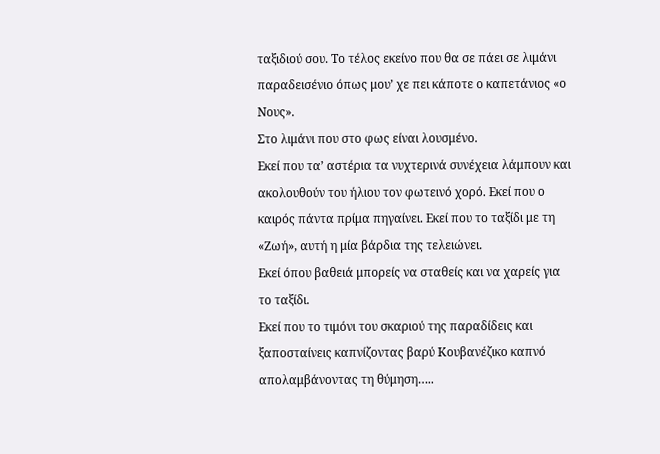ταξιδιού σου. Το τέλος εκείνο που θα σε πάει σε λιμάνι παραδεισένιο όπως μου’ χε πει κάποτε ο καπετάνιος «ο Νους».
Στο λιμάνι που στο φως είναι λουσμένο.
Εκεί που τα’ αστέρια τα νυχτερινά συνέχεια λάμπουν και ακολουθούν του ήλιου τον φωτεινό χορό. Εκεί που ο καιρός πάντα πρίμα πηγαίνει. Εκεί που το ταξίδι με τη «Ζωή», αυτή η μία βάρδια της τελειώνει.
Εκεί όπου βαθειά μπορείς να σταθείς και να χαρείς για το ταξίδι.
Εκεί που το τιμόνι του σκαριού της παραδίδεις και ξαποσταίνεις καπνίζοντας βαρύ Κουβανέζικο καπνό απολαμβάνοντας τη θύμηση…..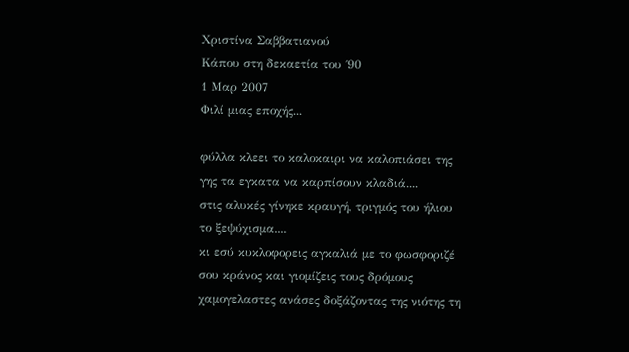Χριστίνα Σαββατιανού
Κάπου στη δεκαετία του ΄90
1 Μαρ 2007
Φιλί μιας εποχής...

φύλλα κλεει το καλοκαιρι να καλοπιάσει της γης τα εγκατα να καρπίσουν κλαδιά....
στις αλυκές γίνηκε κραυγή, τριγμός του ήλιου το ξεψύχισμα....
κι εσύ κυκλοφορεις αγκαλιά με το φωσφοριζέ σου κράνος και γιομίζεις τους δρόμους χαμογελαστες ανάσες δοξάζοντας της νιότης τη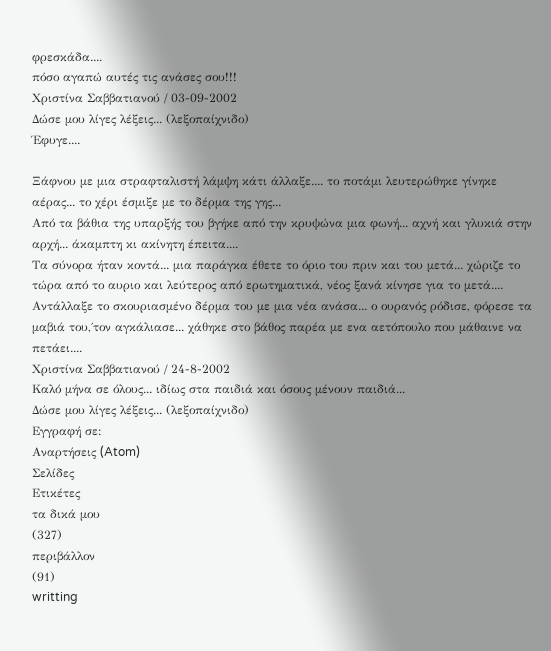φρεσκάδα....
πόσο αγαπώ αυτές τις ανάσες σου!!!
Χριστίνα Σαββατιανού / 03-09-2002
Δώσε μου λίγες λέξεις... (λεξοπαίχνιδο)
Έφυγε....

Ξάφνου με μια στραφταλιστή λάμψη κάτι άλλαξε.... το ποτάμι λευτερώθηκε γίνηκε αέρας... το χέρι έσμιξε με το δέρμα της γης...
Από τα βάθια της υπαρξής του βγήκε από την κρυψώνα μια φωνή... αχνή και γλυκιά στην αρχή... άκαμπτη κι ακίνητη έπειτα....
Τα σύνορα ήταν κοντά... μια παράγκα έθετε το όριο του πριν και του μετά... χώριζε το τώρα από το αυριο και λεύτερος από ερωτηματικά, νέος ξανά κίνησε για το μετά....
Αντάλλαξε το σκουριασμένο δέρμα του με μια νέα ανάσα... ο ουρανός ρόδισε, φόρεσε τα μαβιά του,΄τον αγκάλιασε... χάθηκε στο βάθος παρέα με ενα αετόπουλο που μάθαινε να πετάει....
Χριστίνα Σαββατιανού / 24-8-2002
Καλό μήνα σε όλους... ιδίως στα παιδιά και όσους μένουν παιδιά...
Δώσε μου λίγες λέξεις... (λεξοπαίχνιδο)
Εγγραφή σε:
Αναρτήσεις (Atom)
Σελίδες
Ετικέτες
τα δικά μου
(327)
περιβάλλον
(91)
writting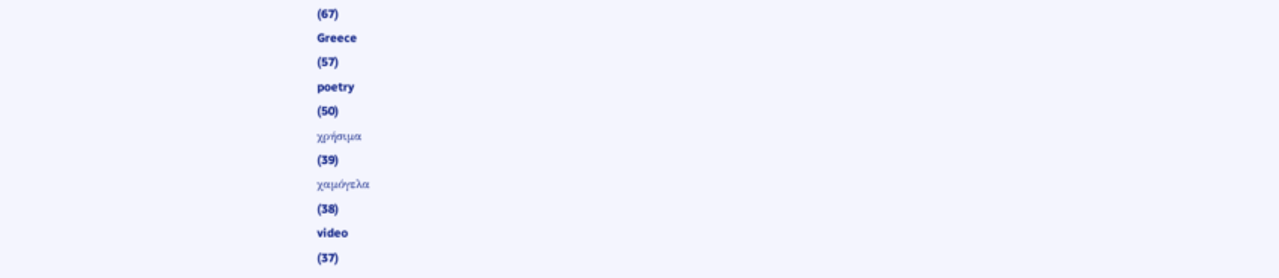(67)
Greece
(57)
poetry
(50)
χρήσιμα
(39)
χαμόγελα
(38)
video
(37)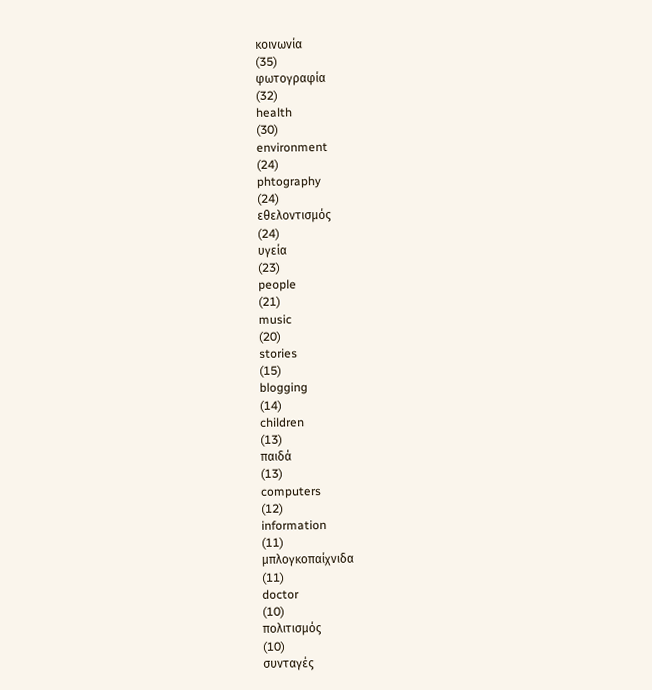κοινωνία
(35)
φωτογραφία
(32)
health
(30)
environment
(24)
phtography
(24)
εθελοντισμός
(24)
υγεία
(23)
people
(21)
music
(20)
stories
(15)
blogging
(14)
children
(13)
παιδά
(13)
computers
(12)
information
(11)
μπλογκοπαίχνιδα
(11)
doctor
(10)
πολιτισμός
(10)
συνταγές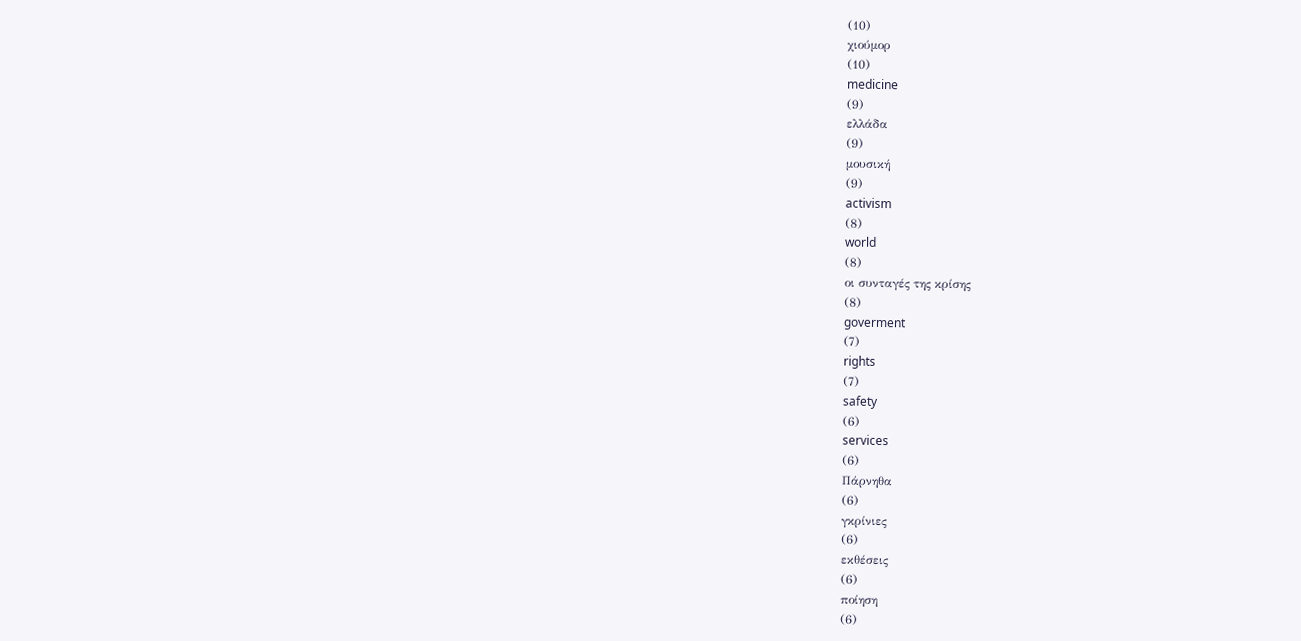(10)
χιούμορ
(10)
medicine
(9)
ελλάδα
(9)
μουσική
(9)
activism
(8)
world
(8)
οι συνταγές της κρίσης
(8)
goverment
(7)
rights
(7)
safety
(6)
services
(6)
Πάρνηθα
(6)
γκρίνιες
(6)
εκθέσεις
(6)
ποίηση
(6)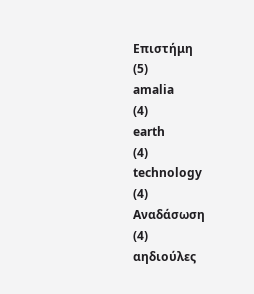Επιστήμη
(5)
amalia
(4)
earth
(4)
technology
(4)
Αναδάσωση
(4)
αηδιούλες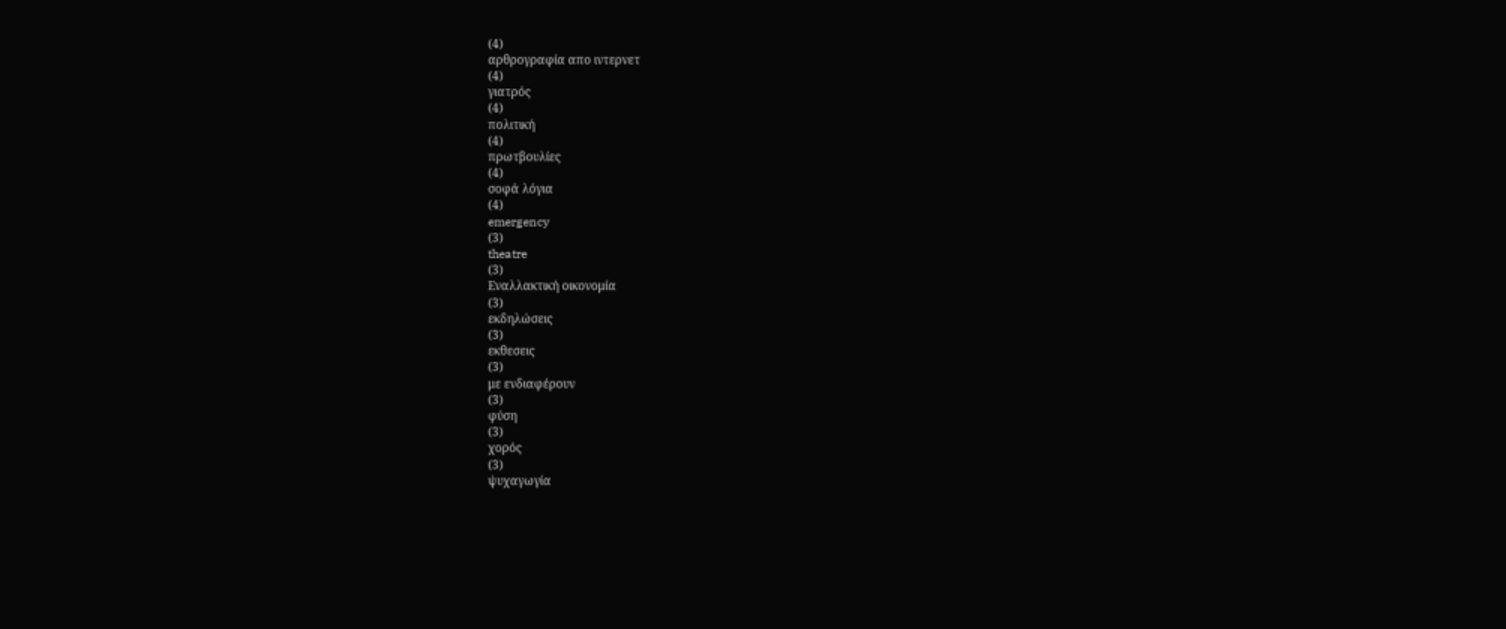(4)
αρθρογραφία απο ιντερνετ
(4)
γιατρός
(4)
πολιτική
(4)
πρωτβουλίες
(4)
σοφά λόγια
(4)
emergency
(3)
theatre
(3)
Εναλλακτική οικονομία
(3)
εκδηλώσεις
(3)
εκθεσεις
(3)
με ενδιαφέρουν
(3)
φύση
(3)
χορός
(3)
ψυχαγωγία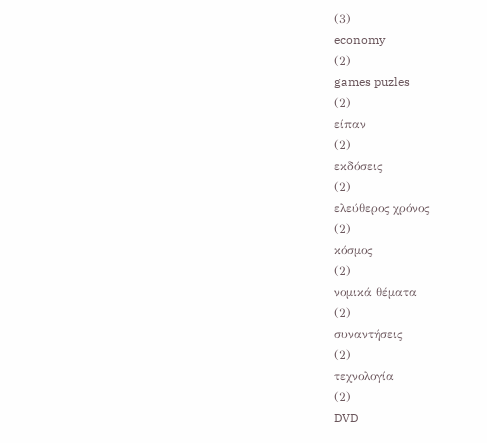(3)
economy
(2)
games puzles
(2)
είπαν
(2)
εκδόσεις
(2)
ελεύθερος χρόνος
(2)
κόσμος
(2)
νομικά θέματα
(2)
συναντήσεις
(2)
τεχνολογία
(2)
DVD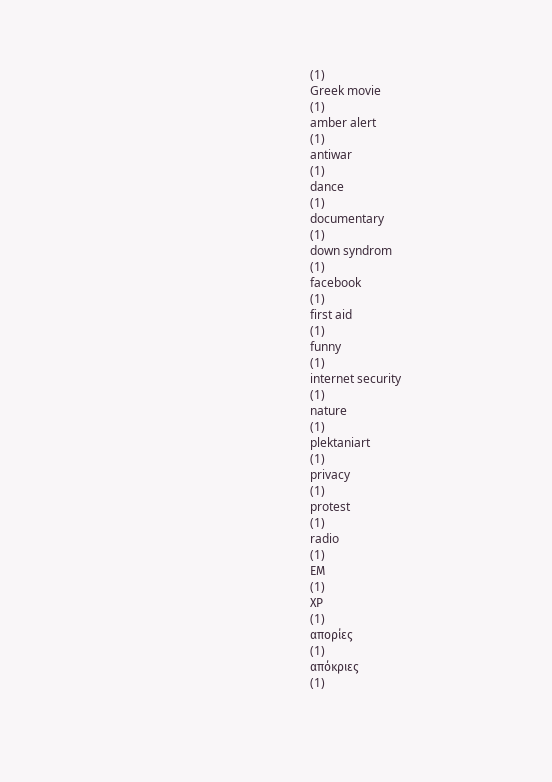(1)
Greek movie
(1)
amber alert
(1)
antiwar
(1)
dance
(1)
documentary
(1)
down syndrom
(1)
facebook
(1)
first aid
(1)
funny
(1)
internet security
(1)
nature
(1)
plektaniart
(1)
privacy
(1)
protest
(1)
radio
(1)
ΕΜ
(1)
ΧΡ
(1)
απορίες
(1)
απόκριες
(1)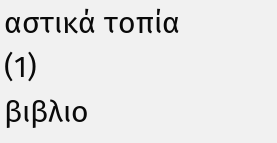αστικά τοπία
(1)
βιβλιο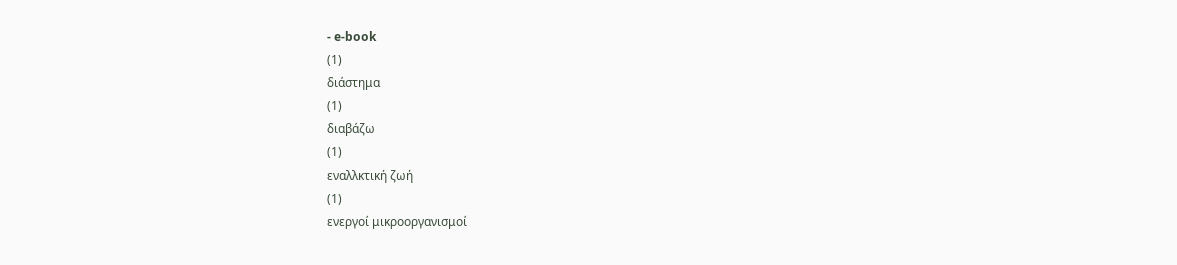- e-book
(1)
διάστημα
(1)
διαβάζω
(1)
εναλλκτική ζωή
(1)
ενεργοί μικροοργανισμοί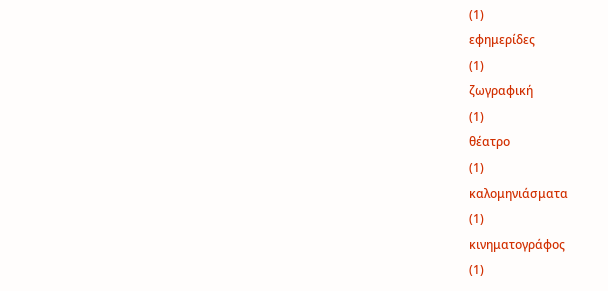(1)
εφημερίδες
(1)
ζωγραφική
(1)
θέατρο
(1)
καλομηνιάσματα
(1)
κινηματογράφος
(1)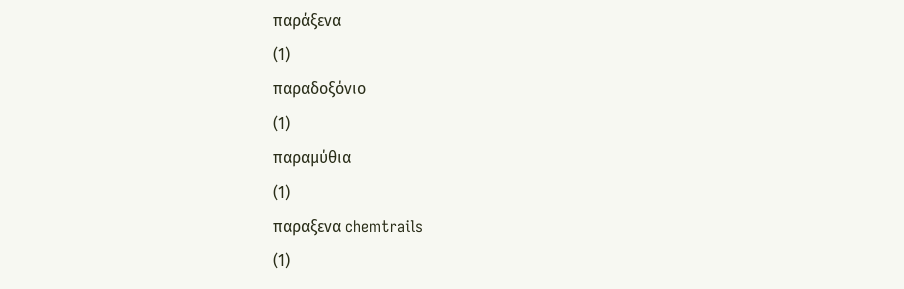παράξενα
(1)
παραδοξόνιο
(1)
παραμύθια
(1)
παραξενα chemtrails
(1)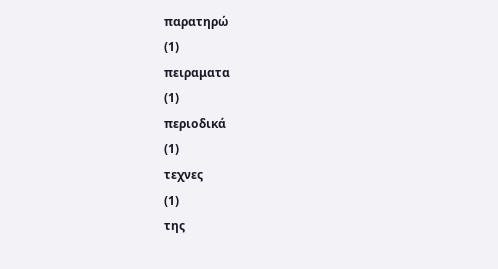παρατηρώ
(1)
πειραματα
(1)
περιοδικά
(1)
τεχνες
(1)
της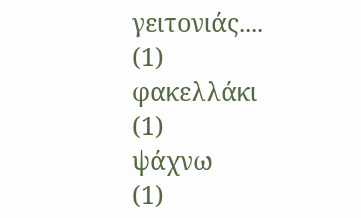γειτονιάς....
(1)
φακελλάκι
(1)
ψάχνω
(1)